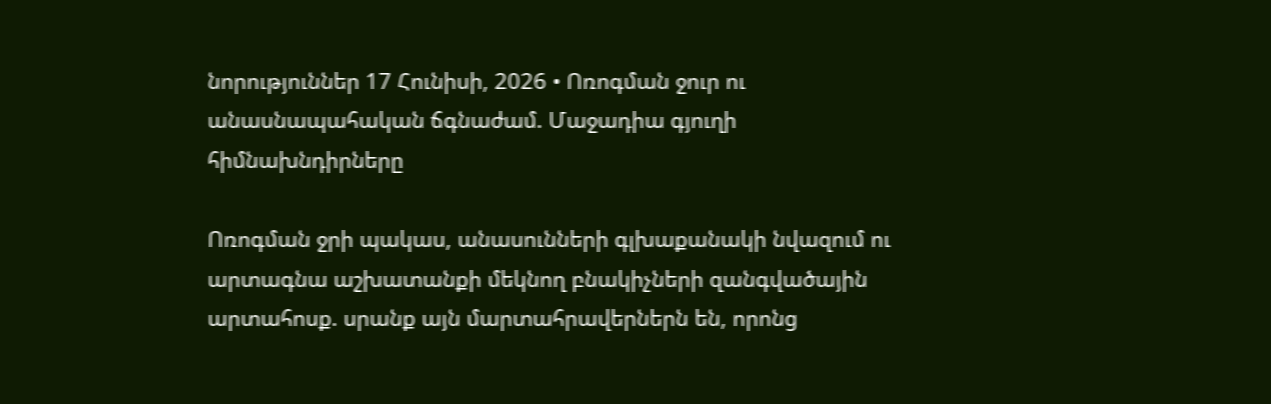նորություններ 17 Հունիսի, 2026 • Ոռոգման ջուր ու անասնապահական ճգնաժամ. Մաջադիա գյուղի հիմնախնդիրները

Ոռոգման ջրի պակաս, անասունների գլխաքանակի նվազում ու արտագնա աշխատանքի մեկնող բնակիչների զանգվածային արտահոսք. սրանք այն մարտահրավերներն են, որոնց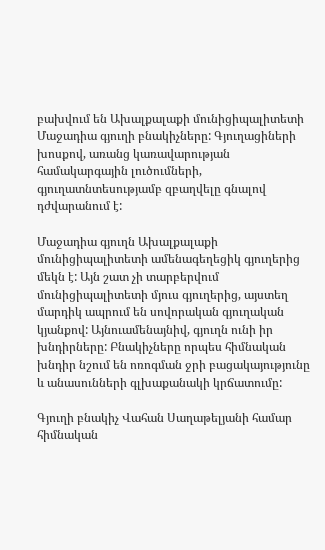բախվում են Ախալքալաքի մունիցիպալիտետի Մաջադիա գյուղի բնակիչները: Գյուղացիների խոսքով, առանց կառավարության համակարգային լուծումների, գյուղատնտեսությամբ զբաղվելը գնալով դժվարանում է:

Մաջադիա գյուղն Ախալքալաքի մունիցիպալիտետի ամենագեղեցիկ գյուղերից մեկն է: Այն շատ չի տարբերվում մունիցիպալիտետի մյուս գյուղերից, այստեղ մարդիկ ապրում են սովորական գյուղական կյանքով: Այնուամենայնիվ, գյուղն ունի իր խնդիրները: Բնակիչները որպես հիմնական խնդիր նշում են ոռոգման ջրի բացակայությունը և անասունների գլխաքանակի կրճատումը:

Գյուղի բնակիչ Վահան Սաղաթելյանի համար հիմնական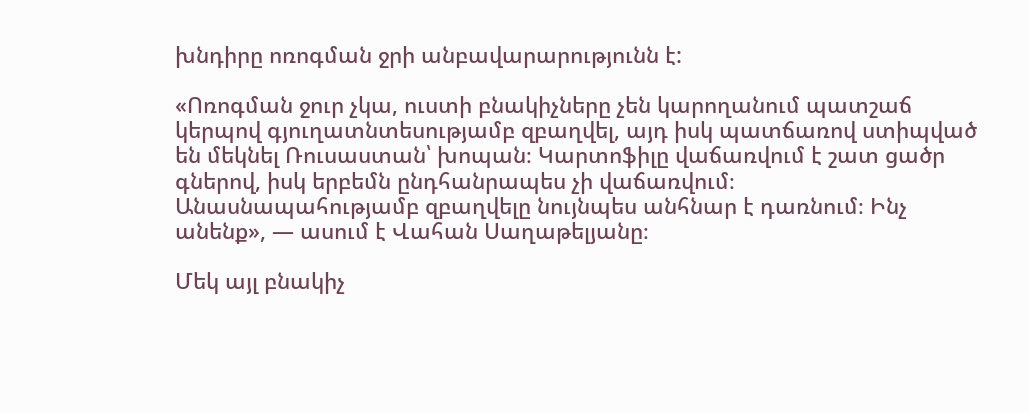խնդիրը ոռոգման ջրի անբավարարությունն է:

«Ոռոգման ջուր չկա, ուստի բնակիչները չեն կարողանում պատշաճ կերպով գյուղատնտեսությամբ զբաղվել, այդ իսկ պատճառով ստիպված են մեկնել Ռուսաստան՝ խոպան։ Կարտոֆիլը վաճառվում է շատ ցածր գներով, իսկ երբեմն ընդհանրապես չի վաճառվում։ Անասնապահությամբ զբաղվելը նույնպես անհնար է դառնում։ Ինչ անենք», — ասում է Վահան Սաղաթելյանը։

Մեկ այլ բնակիչ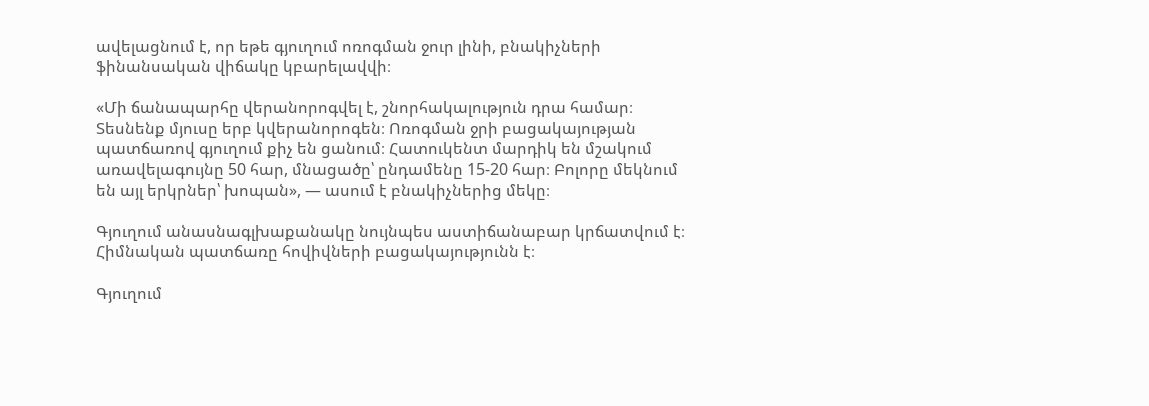ավելացնում է, որ եթե գյուղում ոռոգման ջուր լինի, բնակիչների ֆինանսական վիճակը կբարելավվի։

«Մի ճանապարհը վերանորոգվել է, շնորհակալություն դրա համար։ Տեսնենք մյուսը երբ կվերանորոգեն։ Ոռոգման ջրի բացակայության պատճառով գյուղում քիչ են ցանում։ Հատուկենտ մարդիկ են մշակում առավելագույնը 50 հար, մնացածը՝ ընդամենը 15-20 հար։ Բոլորը մեկնում են այլ երկրներ՝ խոպան», — ասում է բնակիչներից մեկը։

Գյուղում անասնագլխաքանակը նույնպես աստիճանաբար կրճատվում է։ Հիմնական պատճառը հովիվների բացակայությունն է։

Գյուղում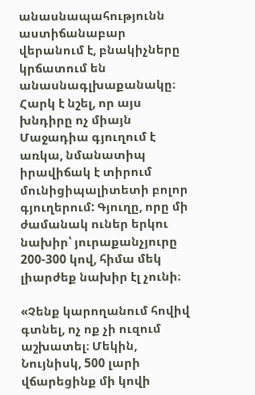անասնապահությունն աստիճանաբար վերանում է, բնակիչները կրճատում են անասնագլխաքանակը։ Հարկ է նշել, որ այս խնդիրը ոչ միայն Մաջադիա գյուղում է առկա, նմանատիպ իրավիճակ է տիրում մունիցիպալիտետի բոլոր գյուղերում: Գյուղը, որը մի ժամանակ ուներ երկու նախիր՝ յուրաքանչյուրը 200-300 կով, հիմա մեկ լիարժեք նախիր էլ չունի։

«Չենք կարողանում հովիվ գտնել, ոչ ոք չի ուզում աշխատել։ Մեկին, Նույնիսկ, 500 լարի վճարեցինք մի կովի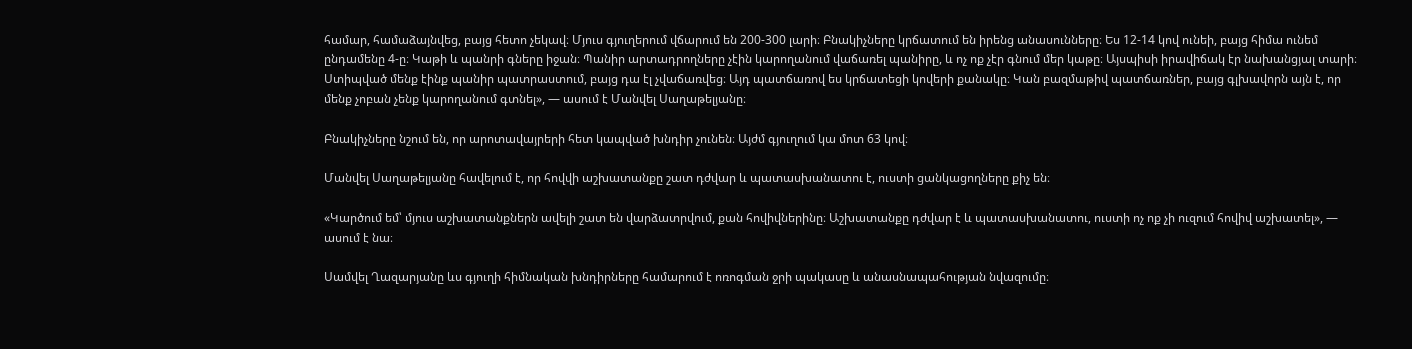համար, համաձայնվեց, բայց հետո չեկավ։ Մյուս գյուղերում վճարում են 200-300 լարի։ Բնակիչները կրճատում են իրենց անասունները։ Ես 12-14 կով ունեի, բայց հիմա ունեմ ընդամենը 4-ը։ Կաթի և պանրի գները իջան։ Պանիր արտադրողները չէին կարողանում վաճառել պանիրը, և ոչ ոք չէր գնում մեր կաթը։ Այսպիսի իրավիճակ էր նախանցյալ տարի։ Ստիպված մենք էինք պանիր պատրաստում, բայց դա էլ չվաճառվեց։ Այդ պատճառով ես կրճատեցի կովերի քանակը։ Կան բազմաթիվ պատճառներ, բայց գլխավորն այն է, որ մենք չոբան չենք կարողանում գտնել», — ասում է Մանվել Սաղաթելյանը։

Բնակիչները նշում են, որ արոտավայրերի հետ կապված խնդիր չունեն։ Այժմ գյուղում կա մոտ 63 կով։

Մանվել Սաղաթելյանը հավելում է, որ հովվի աշխատանքը շատ դժվար և պատասխանատու է, ուստի ցանկացողները քիչ են։

«Կարծում եմ՝ մյուս աշխատանքներն ավելի շատ են վարձատրվում, քան հովիվներինը։ Աշխատանքը դժվար է և պատասխանատու, ուստի ոչ ոք չի ուզում հովիվ աշխատել», — ասում է նա։

Սամվել Ղազարյանը ևս գյուղի հիմնական խնդիրները համարում է ոռոգման ջրի պակասը և անասնապահության նվազումը։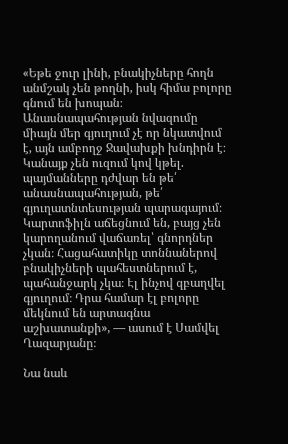«Եթե ջուր լինի, բնակիչները հողն անմշակ չեն թողնի, իսկ հիմա բոլորը գնում են խոպան։ Անասնապահության նվազումը միայն մեր գյուղում չէ որ նկատվում է, այն ամբողջ Ջավախքի խնդիրն է։ Կանայք չեն ուզում կով կթել. պայմանները դժվար են թե՛ անասնապահության, թե՛ գյուղատնտեսության պարագայում։ Կարտոֆիլն աճեցնում են, բայց չեն կարողանում վաճառել՝ գնորդներ չկան։ Հացահատիկը տոննաներով բնակիչների պահեստներում է, պահանջարկ չկա։ Էլ ինչով զբաղվել գյուղում։ Դրա համար էլ բոլորը մեկնում են արտագնա աշխատանքի», — ասում է Սամվել Ղազարյանը։

Նա նաև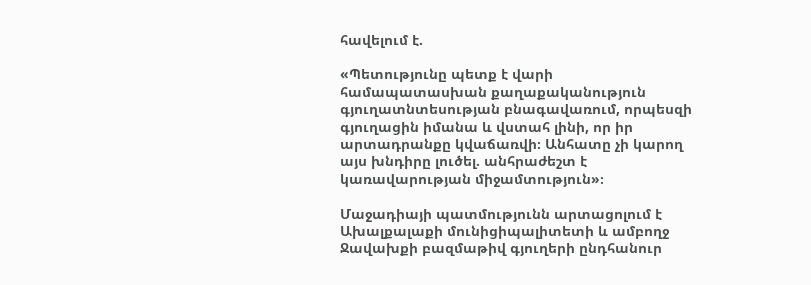հավելում է.

«Պետությունը պետք է վարի համապատասխան քաղաքականություն գյուղատնտեսության բնագավառում, որպեսզի գյուղացին իմանա և վստահ լինի, որ իր արտադրանքը կվաճառվի։ Անհատը չի կարող այս խնդիրը լուծել. անհրաժեշտ է կառավարության միջամտություն»։

Մաջադիայի պատմությունն արտացոլում է Ախալքալաքի մունիցիպալիտետի և ամբողջ Ջավախքի բազմաթիվ գյուղերի ընդհանուր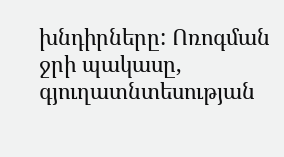խնդիրները: Ոռոգման ջրի պակասը, գյուղատնտեսության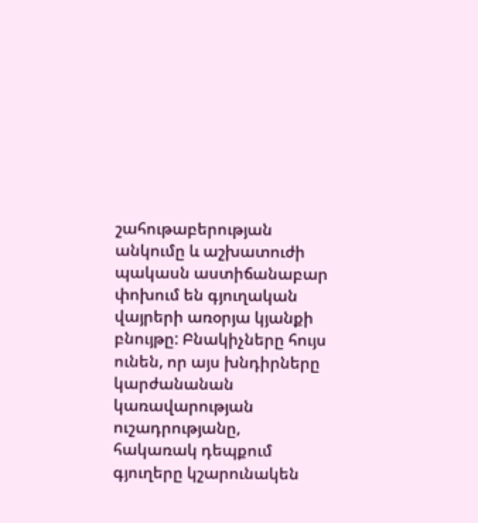շահութաբերության անկումը և աշխատուժի պակասն աստիճանաբար փոխում են գյուղական վայրերի առօրյա կյանքի բնույթը: Բնակիչները հույս ունեն, որ այս խնդիրները կարժանանան կառավարության ուշադրությանը, հակառակ դեպքում գյուղերը կշարունակեն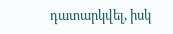դատարկվել, իսկ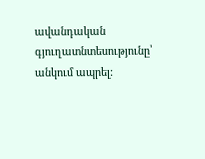ավանդական գյուղատնտեսությունը՝ անկում ապրել: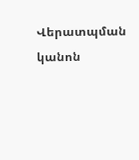Վերատպման կանոն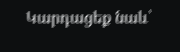Կարդացեք նաև՝